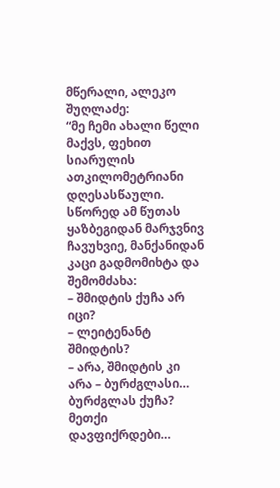მწერალი, ალეკო შუღლაძე:
“მე ჩემი ახალი წელი მაქვს, ფეხით სიარულის ათკილომეტრიანი დღესასწაული.
სწორედ ამ წუთას ყაზბეგიდან მარჯვნივ ჩავუხვიე, მანქანიდან კაცი გადმომიხტა და შემომძახა:
– შმიდტის ქუჩა არ იცი?
– ლეიტენანტ შმიდტის?
– არა, შმიდტის კი არა – ბურძგლასი… ბურძგლას ქუჩა?
მეთქი დავფიქრდები…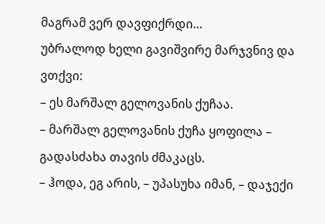მაგრამ ვერ დავფიქრდი…
უბრალოდ ხელი გავიშვირე მარჯვნივ და ვთქვი:
– ეს მარშალ გელოვანის ქუჩაა.
– მარშალ გელოვანის ქუჩა ყოფილა – გადასძახა თავის ძმაკაცს.
– ჰოდა, ეგ არის, – უპასუხა იმან, – დაჯექი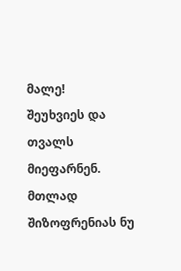მალე!
შეუხვიეს და თვალს მიეფარნენ.
მთლად შიზოფრენიას ნუ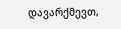დავარქმევთ,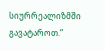სიურრეალიზმში გავატაროთ.”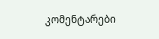კომენტარები